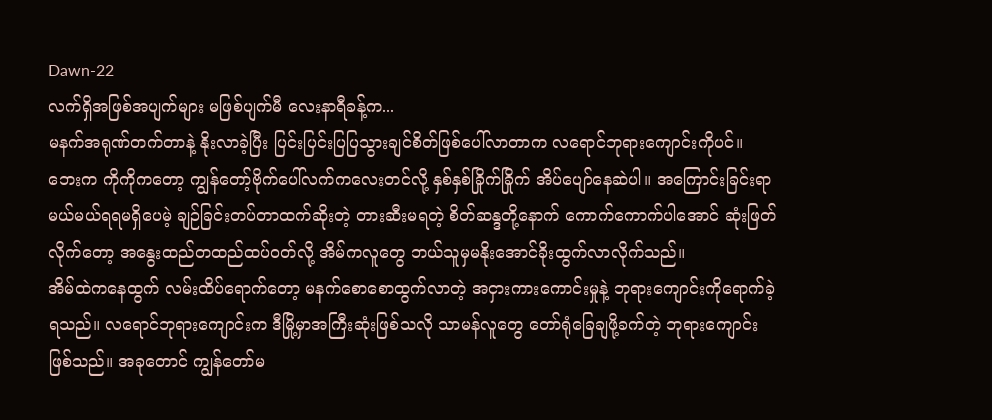Dawn-22
လက်ရှိအဖြစ်အပျက်များ မဖြစ်ပျက်မီ လေးနာရီခန့်က...
မနက်အရုဏ်တက်တာနဲ့ နိုးလာခဲ့ပြီး ပြင်းပြင်းပြပြသွားချင်စိတ်ဖြစ်ပေါ်လာတာက လရောင်ဘုရားကျောင်းကိုပင်။ ဘေးက ကိုကိုကတော့ ကျွန်တော့်ဗိုက်ပေါ်လက်ကလေးတင်လို့ နှစ်နှစ်ခြိုက်ခြိုက် အိပ်ပျော်နေဆဲပါ။ အကြောင်းခြင်းရာ မယ်မယ်ရရမရှိပေမဲ့ ချဉ်ခြင်းတပ်တာထက်ဆိုးတဲ့ တားဆီးမရတဲ့ စိတ်ဆန္ဒတို့နောက် ကောက်ကောက်ပါအောင် ဆုံးဖြတ်လိုက်တော့ အနွေးထည်တထည်ထပ်ဝတ်လို့ အိမ်ကလူတွေ ဘယ်သူမှမနိုးအောင်ခိုးထွက်လာလိုက်သည်။
အိမ်ထဲကနေထွက် လမ်းထိပ်ရောက်တော့ မနက်စောစောထွက်လာတဲ့ အငှားကားကောင်းမှုနဲ့ ဘုရားကျောင်းကိုရောက်ခဲ့ရသည်။ လရောင်ဘုရားကျောင်းက ဒီမြို့မှာအကြီးဆုံးဖြစ်သလို သာမန်လူတွေ တော်ရုံခြေချဖို့ခက်တဲ့ ဘုရားကျောင်းဖြစ်သည်။ အခုတောင် ကျွန်တော်မ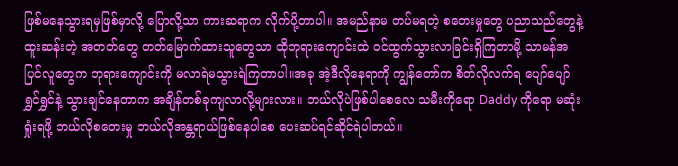ဖြစ်မနေသွားရမှဖြစ်မှာလို့ ပြောလို့သာ ကားဆရာက လိုက်ပို့တာပါ။ အမည်နာမ တပ်မရတဲ့ စတေးမှုတွေ ပညာသည်တွေနဲ့ ထူးဆန်းတဲ့ အတတ်တွေ တတ်မြောက်ထားသူတွေသာ ထိုဘုရားကျောင်းထဲ ဝင်ထွက်သွားလာခြင်းရှိကြတာမို့ သာမန်အပြင်လူတွေက ဘုရားကျောင်းကို မလာရဲမသွားရဲကြတာပါ။အခု အဲ့ဒီလိုနေရာကို ကျွန်တော်က စိတ်လိုလက်ရ ပျော်ပျော်ရွှင်ရွှင်နဲ့ သွားချင်နေတာက အချိန်တစ်ခုကျလာလို့များလား။ ဘယ်လိုပဲဖြစ်ပါစေလေ သမီးကိုရော Daddy ကိုရော မဆုံးရှုံးရဖို့ ဘယ်လိုစတေးမှု ဘယ်လိုအန္တရာယ်ဖြစ်နေပါစေ ပေးဆပ်ရင်ဆိုင်ရဲပါတယ်။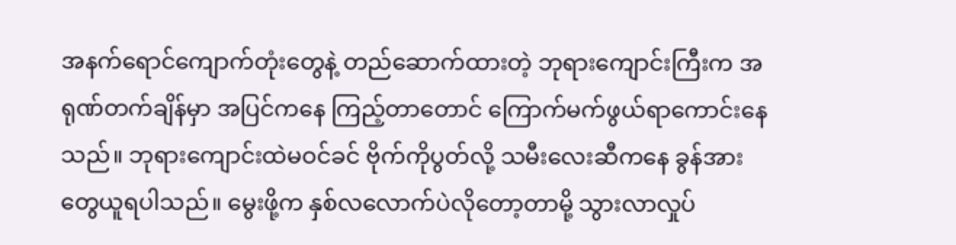အနက်ရောင်ကျောက်တုံးတွေနဲ့ တည်ဆောက်ထားတဲ့ ဘုရားကျောင်းကြီးက အရုဏ်တက်ချိန်မှာ အပြင်ကနေ ကြည့်တာတောင် ကြောက်မက်ဖွယ်ရာကောင်းနေသည်။ ဘုရားကျောင်းထဲမဝင်ခင် ဗိုက်ကိုပွတ်လို့ သမီးလေးဆီကနေ ခွန်အားတွေယူရပါသည်။ မွေးဖို့က နှစ်လလောက်ပဲလိုတော့တာမို့ သွားလာလှုပ်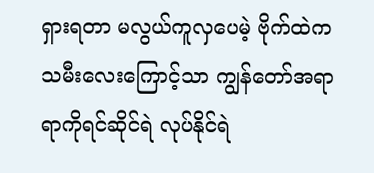ရှားရတာ မလွယ်ကူလှပေမဲ့ ဗိုက်ထဲက သမီးလေးကြောင့်သာ ကျွန်တော်အရာရာကိုရင်ဆိုင်ရဲ လုပ်နိုင်ရဲ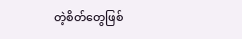တဲ့စိတ်တွေဖြစ်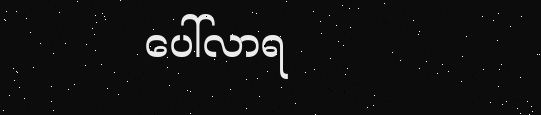ပေါ်လာရ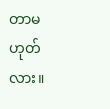တာမဟုတ်လား။